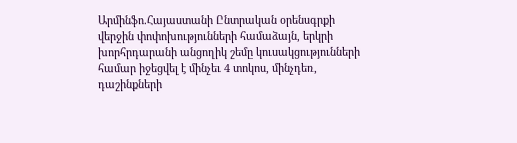Արմինֆո.Հայաստանի Ընտրական օրենսգրքի վերջին փոփոխությունների համաձայն, երկրի խորհրդարանի անցողիկ շեմը կուսակցությունների համար իջեցվել է մինչեւ 4 տոկոս, մինչդեռ, դաշինքների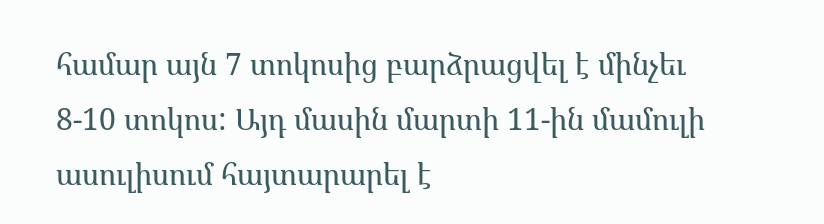համար այն 7 տոկոսից բարձրացվել է մինչեւ 8-10 տոկոս: Այդ մասին մարտի 11-ին մամուլի ասուլիսում հայտարարել է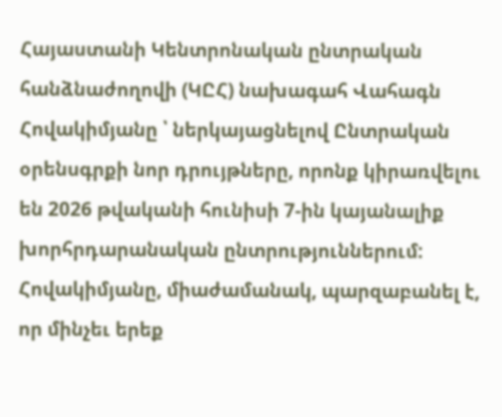Հայաստանի Կենտրոնական ընտրական հանձնաժողովի (ԿԸՀ) նախագահ Վահագն Հովակիմյանը ՝ ներկայացնելով Ընտրական օրենսգրքի նոր դրույթները, որոնք կիրառվելու են 2026 թվականի հունիսի 7-ին կայանալիք խորհրդարանական ընտրություններում:
Հովակիմյանը, միաժամանակ, պարզաբանել է, որ մինչեւ երեք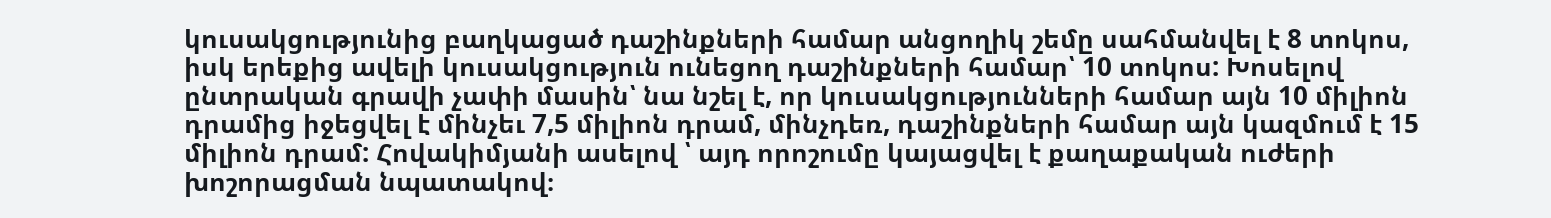կուսակցությունից բաղկացած դաշինքների համար անցողիկ շեմը սահմանվել է 8 տոկոս, իսկ երեքից ավելի կուսակցություն ունեցող դաշինքների համար՝ 10 տոկոս: Խոսելով ընտրական գրավի չափի մասին՝ նա նշել է, որ կուսակցությունների համար այն 10 միլիոն դրամից իջեցվել է մինչեւ 7,5 միլիոն դրամ, մինչդեռ, դաշինքների համար այն կազմում է 15 միլիոն դրամ: Հովակիմյանի ասելով ՝ այդ որոշումը կայացվել է քաղաքական ուժերի խոշորացման նպատակով։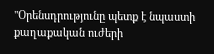"Օրենսդրությունը պետք է նպաստի քաղաքական ուժերի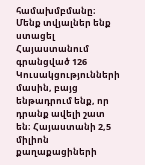համախմբմանը։ Մենք տվյալներ ենք ստացել Հայաստանում գրանցված 126 Կուսակցությունների մասին, բայց ենթադրում ենք, որ դրանք ավելի շատ են։ Հայաստանի 2,5 միլիոն քաղաքացիների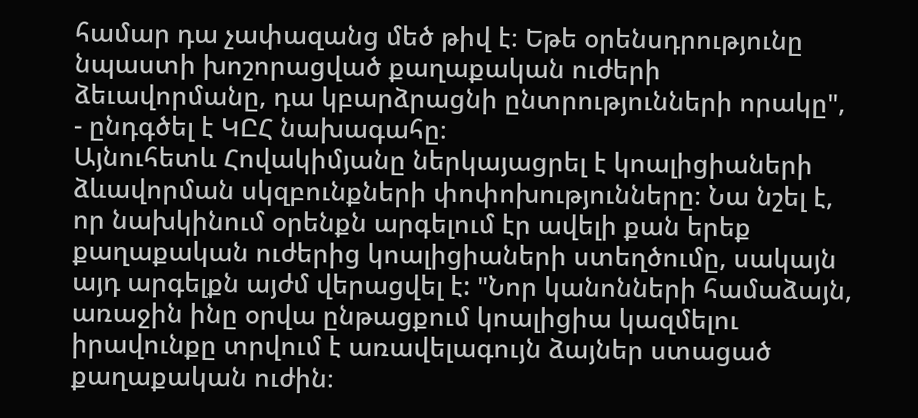համար դա չափազանց մեծ թիվ է։ Եթե օրենսդրությունը նպաստի խոշորացված քաղաքական ուժերի ձեւավորմանը, դա կբարձրացնի ընտրությունների որակը", - ընդգծել է ԿԸՀ նախագահը։
Այնուհետև Հովակիմյանը ներկայացրել է կոալիցիաների ձևավորման սկզբունքների փոփոխությունները։ Նա նշել է, որ նախկինում օրենքն արգելում էր ավելի քան երեք քաղաքական ուժերից կոալիցիաների ստեղծումը, սակայն այդ արգելքն այժմ վերացվել է: "Նոր կանոնների համաձայն, առաջին ինը օրվա ընթացքում կոալիցիա կազմելու իրավունքը տրվում է առավելագույն ձայներ ստացած քաղաքական ուժին։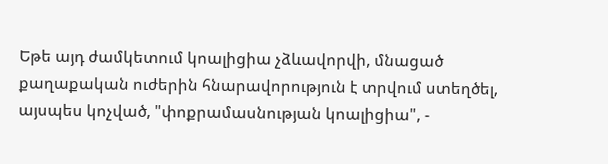Եթե այդ ժամկետում կոալիցիա չձևավորվի, մնացած քաղաքական ուժերին հնարավորություն է տրվում ստեղծել, այսպես կոչված, "փոքրամասնության կոալիցիա", -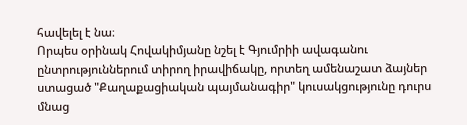հավելել է նա։
Որպես օրինակ Հովակիմյանը նշել է Գյումրիի ավագանու ընտրություններում տիրող իրավիճակը, որտեղ ամենաշատ ձայներ ստացած "Քաղաքացիական պայմանագիր" կուսակցությունը դուրս մնաց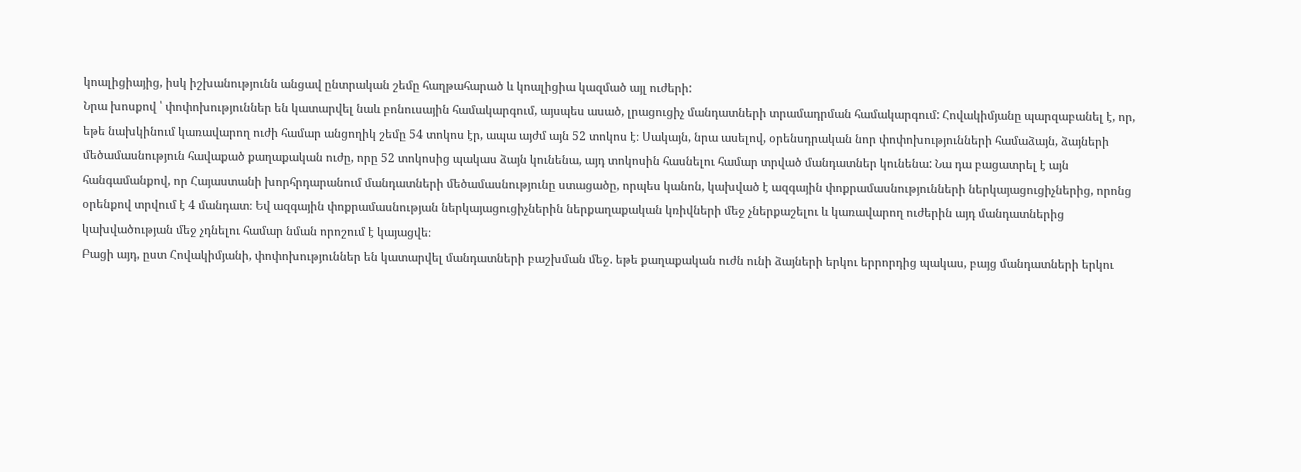կոալիցիայից, իսկ իշխանությունն անցավ ընտրական շեմը հաղթահարած և կոալիցիա կազմած այլ ուժերի:
Նրա խոսքով ՝ փոփոխություններ են կատարվել նաև բոնուսային համակարգում, այսպես ասած, լրացուցիչ մանդատների տրամադրման համակարգում: Հովակիմյանը պարզաբանել է, որ, եթե նախկինում կառավարող ուժի համար անցողիկ շեմը 54 տոկոս էր, ապա այժմ այն 52 տոկոս է։ Սակայն, նրա ասելով, օրենսդրական նոր փոփոխությունների համաձայն, ձայների մեծամասնություն հավաքած քաղաքական ուժը, որը 52 տոկոսից պակաս ձայն կունենա, այդ տոկոսին հասնելու համար տրված մանդատներ կունենա: Նա դա բացատրել է այն հանգամանքով, որ Հայաստանի խորհրդարանում մանդատների մեծամասնությունը ստացածը, որպես կանոն, կախված է ազգային փոքրամասնությունների ներկայացուցիչներից, որոնց օրենքով տրվում է 4 մանդատ։ Եվ ազգային փոքրամասնության ներկայացուցիչներին ներքաղաքական կռիվների մեջ չներքաշելու և կառավարող ուժերին այդ մանդատներից կախվածության մեջ չդնելու համար նման որոշում է կայացվե։
Բացի այդ, ըստ Հովակիմյանի, փոփոխություններ են կատարվել մանդատների բաշխման մեջ. եթե քաղաքական ուժն ունի ձայների երկու երրորդից պակաս, բայց մանդատների երկու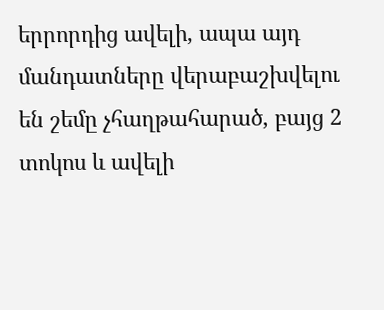երրորդից ավելի, ապա այդ մանդատները վերաբաշխվելու են շեմը չհաղթահարած, բայց 2 տոկոս և ավելի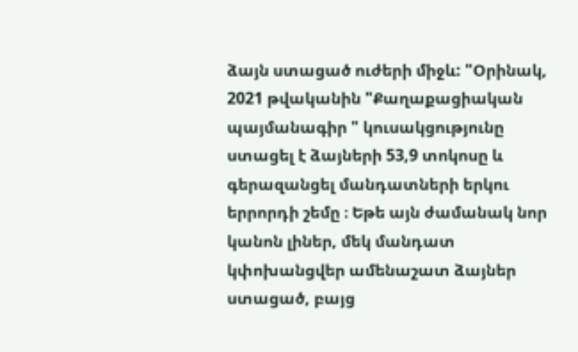ձայն ստացած ուժերի միջև: "Օրինակ, 2021 թվականին "Քաղաքացիական պայմանագիր " կուսակցությունը ստացել է ձայների 53,9 տոկոսը և գերազանցել մանդատների երկու երրորդի շեմը ։ Եթե այն ժամանակ նոր կանոն լիներ, մեկ մանդատ կփոխանցվեր ամենաշատ ձայներ ստացած, բայց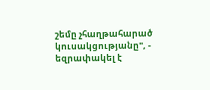շեմը չհաղթահարած կուսակցությանը", - եզրափակել է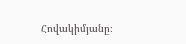Հովակիմյանը։